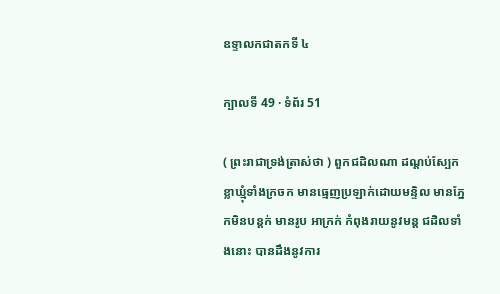ឧទ្ទាលកជាតកទី ៤

ក្បាលទី 49 · ទំព័រ 51

( ព្រះរាជាទ្រង់ត្រាស់ថា ) ពួកជដិលណា ដណ្តប់ស្បែក ខ្លាឃ្មុំទាំងក្រចក មានធ្មេញប្រឡាក់ដោយមន្ទិល មានភ្នែកមិនបន្តក់ មានរូប អាក្រក់ កំពុងរាយនូវមន្ត ជដិលទាំងនោះ បានដឹងនូវការ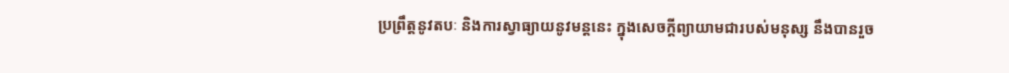ប្រព្រឹត្តនូវតបៈ និងការស្វាធ្យាយនូវមន្តនេះ ក្នុងសេចក្តីព្យាយាមជារបស់មនុស្ស នឹងបានរួច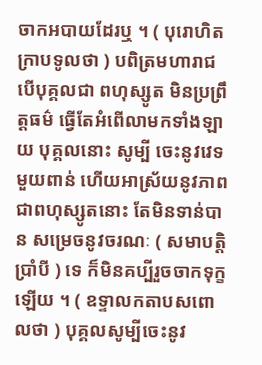ចាកអបាយដែរឬ ។ ( បុរោហិតក្រាបទូលថា ) បពិត្រមហារាជ បើបុគ្គលជា ពហុស្សូត មិនប្រព្រឹត្តធម៌ ធ្វើតែអំពើលាមកទាំងឡាយ បុគ្គលនោះ សូម្បី ចេះនូវវេទមួយពាន់ ហើយអាស្រ័យនូវភាពជាពហុស្សូតនោះ តែមិនទាន់បាន សម្រេចនូវចរណៈ ( សមាបត្តិប្រាំបី ) ទេ ក៏មិនគប្បីរួចចាកទុក្ខឡើយ ។ ( ឧទ្ទាលកតាបសពោលថា ) បុគ្គលសូម្បីចេះនូវ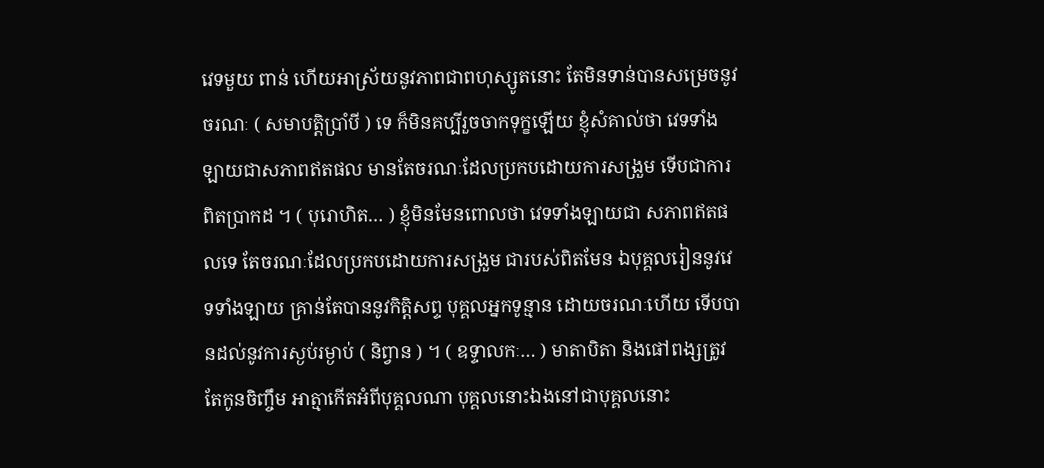វេទមួយ ពាន់ ហើយអាស្រ័យនូវភាពជាពហុស្សូតនោះ តែមិនទាន់បានសម្រេចនូវ ចរណៈ ( សមាបត្តិប្រាំបី ) ទេ ក៏មិនគប្បីរួចចាកទុក្ខឡើយ ខ្ញុំសំគាល់ថា វេទទាំងឡាយជាសភាពឥតផល មានតែចរណៈដែលប្រកបដោយការសង្រួម ទើបជាការពិតប្រាកដ ។ ( បុរោហិត… ) ខ្ញុំមិនមែនពោលថា វេទទាំងឡាយជា សភាពឥតផលទេ តែចរណៈដែលប្រកបដោយការសង្រួម ជារបស់ពិតមែន ឯបុគ្គលរៀននូវវេទទាំងឡាយ គ្រាន់តែបាននូវកិត្តិសព្ទ បុគ្គលអ្នកទូន្មាន ដោយចរណៈហើយ ទើបបានដល់នូវការស្ងប់រម្ងាប់ ( និព្វាន ) ។ ( ឧទ្ទាលកៈ… ) មាតាបិតា និងផៅពង្សត្រូវតែកូនចិញ្ចឹម អាត្មាកើតអំពីបុគ្គលណា បុគ្គលនោះឯងនៅជាបុគ្គលនោះ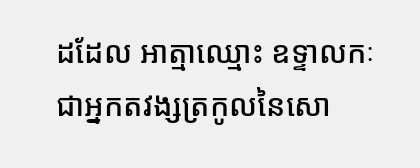ដដែល អាត្មាឈ្មោះ ឧទ្ទាលកៈ ជាអ្នកតវង្សត្រកូលនៃសោ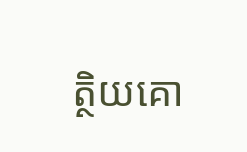ត្ថិយគោ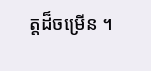ត្តដ៏ចម្រើន ។